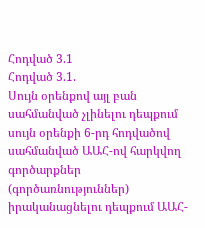Հոդված 3.1
Հոդված 3.1.
Սույն օրենքով այլ բան սահմանված չլինելու դեպքում սույն օրենքի 6-րդ հոդվածով սահմանված ԱԱՀ-ով հարկվող գործարքներ (գործառնություններ) իրականացնելու դեպքում ԱԱՀ-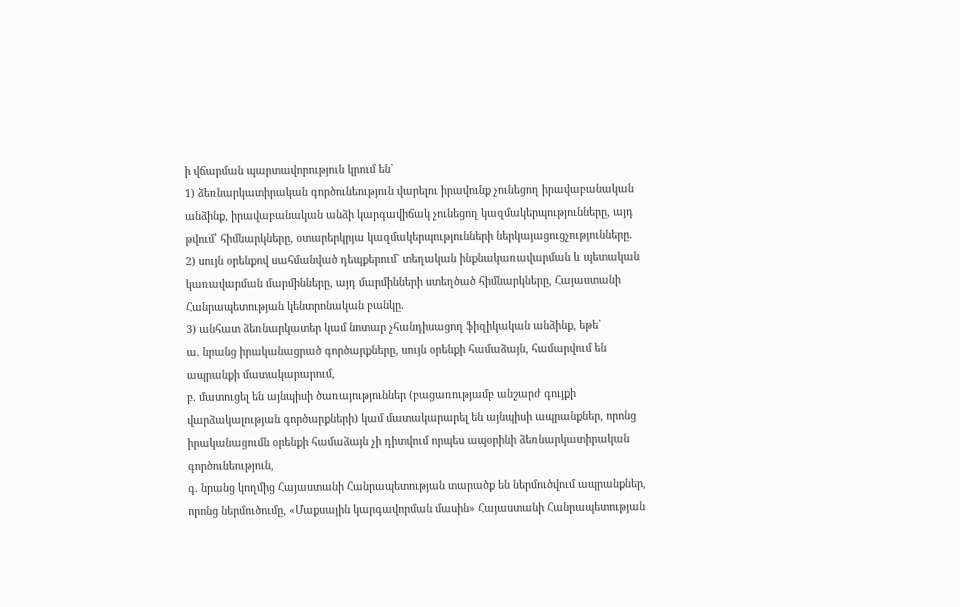ի վճարման պարտավորություն կրում են`
1) ձեռնարկատիրական գործունեություն վարելու իրավունք չունեցող իրավաբանական անձինք, իրավաբանական անձի կարգավիճակ չունեցող կազմակերպությունները, այդ թվում՝ հիմնարկները, օտարերկրյա կազմակերպությունների ներկայացուցչությունները.
2) սույն օրենքով սահմանված դեպքերում` տեղական ինքնակառավարման և պետական կառավարման մարմինները, այդ մարմինների ստեղծած հիմնարկները, Հայաստանի Հանրապետության կենտրոնական բանկը.
3) անհատ ձեռնարկատեր կամ նոտար չհանդիսացող ֆիզիկական անձինք, եթե`
ա. նրանց իրականացրած գործարքները, սույն օրենքի համաձայն, համարվում են ապրանքի մատակարարում,
բ. մատուցել են այնպիսի ծառայություններ (բացառությամբ անշարժ գույքի վարձակալության գործարքների) կամ մատակարարել են այնպիսի ապրանքներ, որոնց իրականացումն օրենքի համաձայն չի դիտվում որպես ապօրինի ձեռնարկատիրական գործունեություն,
գ. նրանց կողմից Հայաստանի Հանրապետության տարածք են ներմուծվում ապրանքներ, որոնց ներմուծումը, «Մաքսային կարգավորման մասին» Հայաստանի Հանրապետության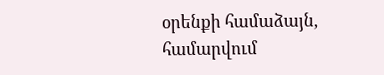օրենքի համաձայն, համարվում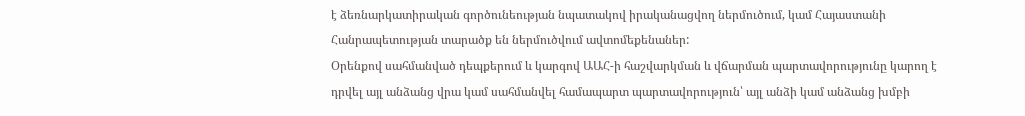է ձեռնարկատիրական գործունեության նպատակով իրականացվող ներմուծում, կամ Հայաստանի Հանրապետության տարածք են ներմուծվում ավտոմեքենաներ:
Օրենքով սահմանված դեպքերում և կարգով ԱԱՀ-ի հաշվարկման և վճարման պարտավորությունը կարող է դրվել այլ անձանց վրա կամ սահմանվել համապարտ պարտավորություն՝ այլ անձի կամ անձանց խմբի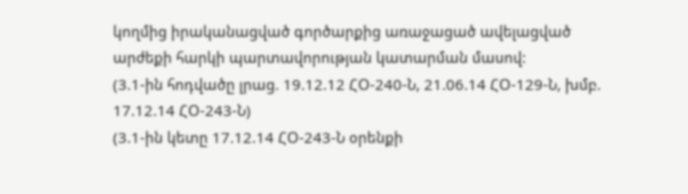կողմից իրականացված գործարքից առաջացած ավելացված արժեքի հարկի պարտավորության կատարման մասով:
(3.1-ին հոդվածը լրաց. 19.12.12 ՀՕ-240-Ն, 21.06.14 ՀՕ-129-Ն, խմբ. 17.12.14 ՀՕ-243-Ն)
(3.1-ին կետը 17.12.14 ՀՕ-243-Ն օրենքի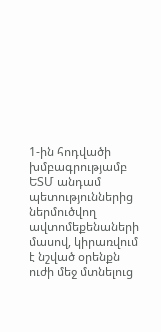1-ին հոդվածի խմբագրությամբ ԵՏՄ անդամ պետություններից ներմուծվող ավտոմեքենաների մասով, կիրառվում է նշված օրենքն ուժի մեջ մտնելուց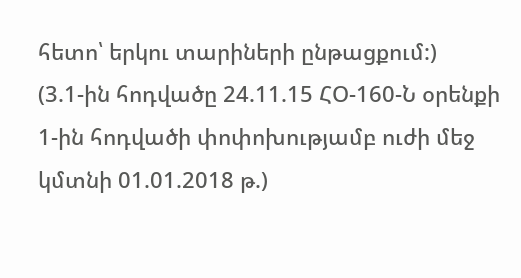հետո՝ երկու տարիների ընթացքում:)
(3.1-ին հոդվածը 24.11.15 ՀՕ-160-Ն օրենքի 1-ին հոդվածի փոփոխությամբ ուժի մեջ կմտնի 01.01.2018 թ.)